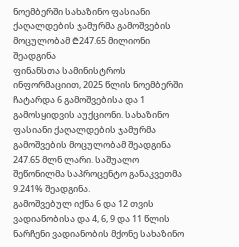ნოემბერში სახაზინო ფასიანი ქაღალდების ჯამურმა გამოშვების მოცულობამ ₾247.65 მილიონი შეადგინა
ფინანსთა სამინისტროს ინფორმაციით, 2025 წლის ნოემბერში ჩატარდა 6 გამოშვებისა და 1 გამოსყიდვის აუქციონი. სახაზინო ფასიანი ქაღალდების ჯამურმა გამოშვების მოცულობამ შეადგინა 247.65 მლნ ლარი. საშუალო შეწონილმა საპროცენტო განაკვეთმა 9.241% შეადგინა.
გამოშვებულ იქნა 6 და 12 თვის ვადიანობისა და 4, 6, 9 და 11 წლის ნარჩენი ვადიანობის მქონე სახაზინო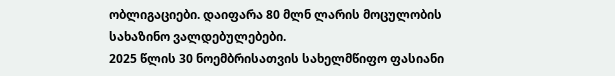ობლიგაციები. დაიფარა 80 მლნ ლარის მოცულობის სახაზინო ვალდებულებები.
2025 წლის 30 ნოემბრისათვის სახელმწიფო ფასიანი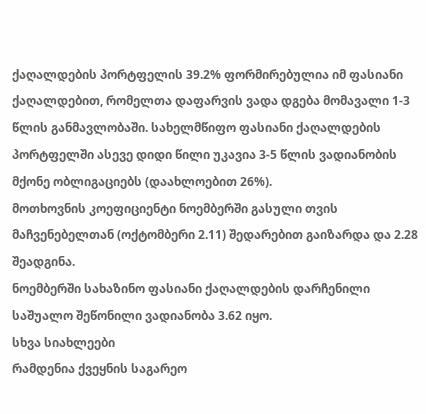ქაღალდების პორტფელის 39.2% ფორმირებულია იმ ფასიანი ქაღალდებით, რომელთა დაფარვის ვადა დგება მომავალი 1-3 წლის განმავლობაში. სახელმწიფო ფასიანი ქაღალდების პორტფელში ასევე დიდი წილი უკავია 3-5 წლის ვადიანობის მქონე ობლიგაციებს (დაახლოებით 26%).
მოთხოვნის კოეფიციენტი ნოემბერში გასული თვის მაჩვენებელთან (ოქტომბერი 2.11) შედარებით გაიზარდა და 2.28 შეადგინა.
ნოემბერში სახაზინო ფასიანი ქაღალდების დარჩენილი საშუალო შეწონილი ვადიანობა 3.62 იყო.
სხვა სიახლეები
რამდენია ქვეყნის საგარეო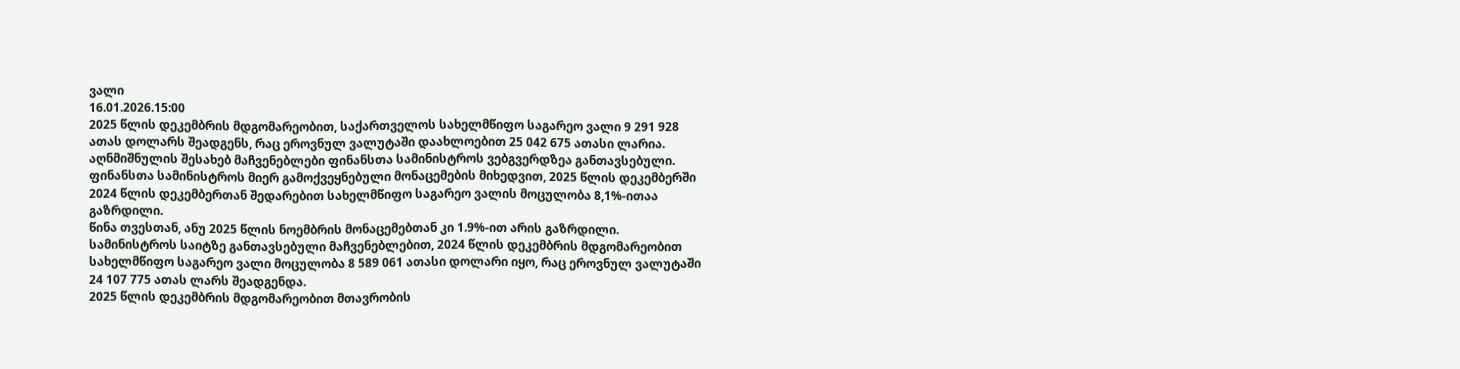ვალი
16.01.2026.15:00
2025 წლის დეკემბრის მდგომარეობით, საქართველოს სახელმწიფო საგარეო ვალი 9 291 928 ათას დოლარს შეადგენს, რაც ეროვნულ ვალუტაში დაახლოებით 25 042 675 ათასი ლარია. აღნმიშნულის შესახებ მაჩვენებლები ფინანსთა სამინისტროს ვებგვერდზეა განთავსებული.
ფინანსთა სამინისტროს მიერ გამოქვეყნებული მონაცემების მიხედვით, 2025 წლის დეკემბერში 2024 წლის დეკემბერთან შედარებით სახელმწიფო საგარეო ვალის მოცულობა 8,1%-ითაა გაზრდილი.
წინა თვესთან, ანუ 2025 წლის ნოემბრის მონაცემებთან კი 1.9%-ით არის გაზრდილი.
სამინისტროს საიტზე განთავსებული მაჩვენებლებით, 2024 წლის დეკემბრის მდგომარეობით სახელმწიფო საგარეო ვალი მოცულობა 8 589 061 ათასი დოლარი იყო, რაც ეროვნულ ვალუტაში 24 107 775 ათას ლარს შეადგენდა.
2025 წლის დეკემბრის მდგომარეობით მთავრობის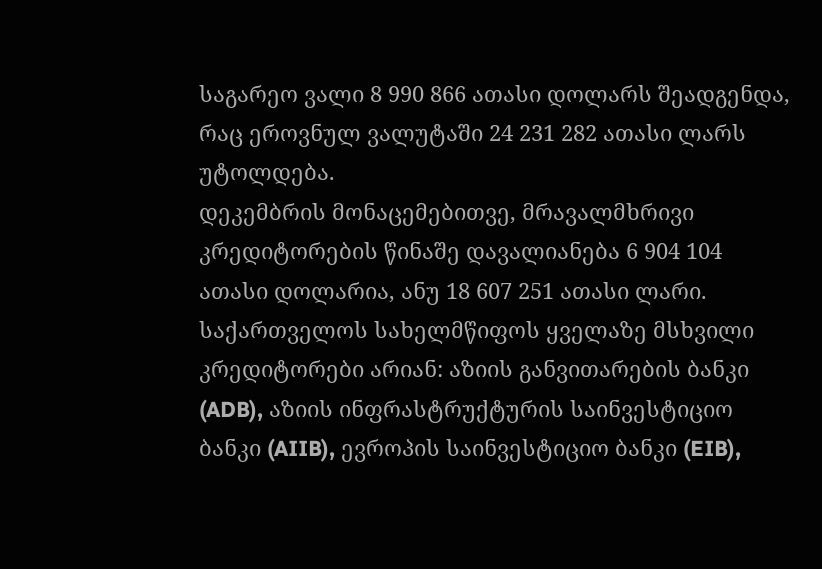საგარეო ვალი 8 990 866 ათასი დოლარს შეადგენდა, რაც ეროვნულ ვალუტაში 24 231 282 ათასი ლარს უტოლდება.
დეკემბრის მონაცემებითვე, მრავალმხრივი კრედიტორების წინაშე დავალიანება 6 904 104 ათასი დოლარია, ანუ 18 607 251 ათასი ლარი.
საქართველოს სახელმწიფოს ყველაზე მსხვილი კრედიტორები არიან: აზიის განვითარების ბანკი (ADB), აზიის ინფრასტრუქტურის საინვესტიციო ბანკი (AIIB), ევროპის საინვესტიციო ბანკი (EIB),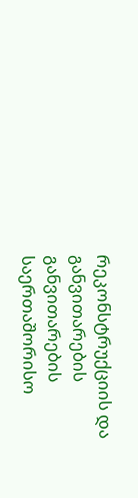რეკონსტრუქციის და განვითარების განვითარების საერთაშორისო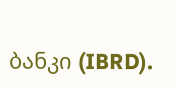ბანკი (IBRD).